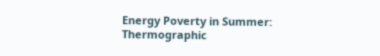Energy Poverty in Summer: Thermographic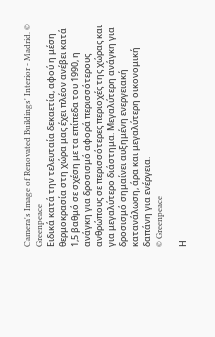Camera's Image of Renovated Buildings' Interior - Madrid. © Greenpeace
Ειδικά κατά την τελευταία δεκαετία, αφού η μέση θερμοκρασία στη χώρα μας έχει πλέον ανέβει κατά 1,5 βαθμό σε σχέση με τα επίπεδα του 1990, η ανάγκη για δροσισμό αφορά περισσότερους ανθρώπους σε περισσότερες περιοχές της χώρας και για μεγαλύτερο διάστημα. Μεγαλύτερη ανάγκη για δροσισμό σημαίνει αυξημένη ενεργειακή κατανάλωση, άρα και μεγαλύτερη οικονομική δαπάνη για ενέργεια.
© Greenpeace

Η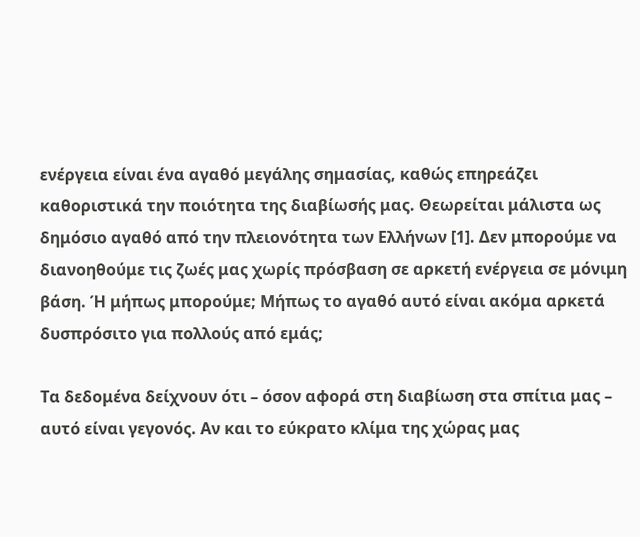ενέργεια είναι ένα αγαθό μεγάλης σημασίας, καθώς επηρεάζει καθοριστικά την ποιότητα της διαβίωσής μας. Θεωρείται μάλιστα ως δημόσιο αγαθό από την πλειονότητα των Ελλήνων [1]. Δεν μπορούμε να διανοηθούμε τις ζωές μας χωρίς πρόσβαση σε αρκετή ενέργεια σε μόνιμη βάση. Ή μήπως μπορούμε; Μήπως το αγαθό αυτό είναι ακόμα αρκετά δυσπρόσιτο για πολλούς από εμάς;

Τα δεδομένα δείχνουν ότι – όσον αφορά στη διαβίωση στα σπίτια μας – αυτό είναι γεγονός. Αν και το εύκρατο κλίμα της χώρας μας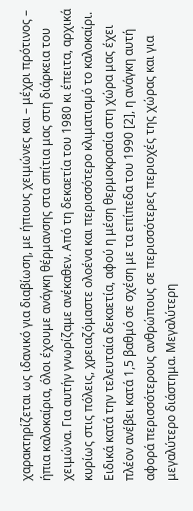χαρακτηρίζεται ως ιδανικό για διαβίωση, με ήπιους χειμώνες και – μέχρι πρότινος – ήπια καλοκαίρια, όλοι έχουμε ανάγκη θέρμανσης στα σπίτια μας στη διάρκεια του χειμώνα. Για αυτήν γνωρίζαμε ανέκαθεν. Από τη δεκαετία του 1980 κι έπειτα, αρχικά κυρίως στις πόλεις, χρειαζόμαστε ολοένα και περισσότερο κλιματισμό το καλοκαίρι. Ειδικά κατά την τελευταία δεκαετία, αφού η μέση θερμοκρασία στη χώρα μας έχει πλέον ανέβει κατά 1,5 βαθμό σε σχέση με τα επίπεδα του 1990 [2], η ανάγκη αυτή αφορά περισσότερους ανθρώπους σε περισσότερες περιοχές της χώρας και για μεγαλύτερο διάστημα. Μεγαλύτερη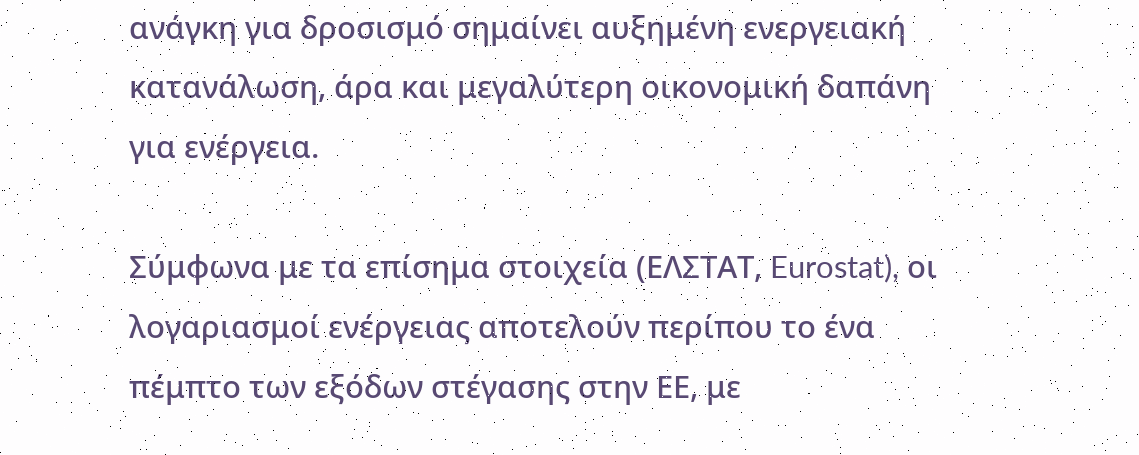ανάγκη για δροσισμό σημαίνει αυξημένη ενεργειακή κατανάλωση, άρα και μεγαλύτερη οικονομική δαπάνη για ενέργεια.

Σύμφωνα με τα επίσημα στοιχεία (ΕΛΣΤΑΤ, Eurostat), οι λογαριασμοί ενέργειας αποτελούν περίπου το ένα πέμπτο των εξόδων στέγασης στην ΕΕ, με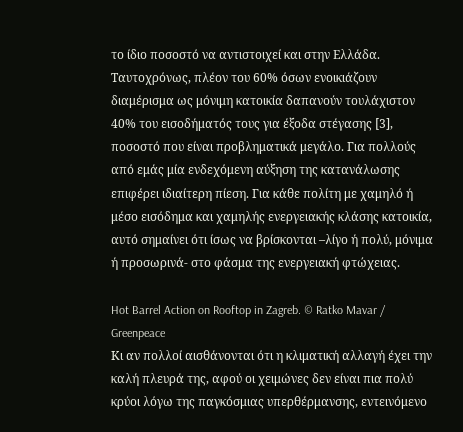το ίδιο ποσοστό να αντιστοιχεί και στην Ελλάδα. Ταυτοχρόνως, πλέον του 60% όσων ενοικιάζουν διαμέρισμα ως μόνιμη κατοικία δαπανούν τουλάχιστον 40% του εισοδήματός τους για έξοδα στέγασης [3], ποσοστό που είναι προβληματικά μεγάλο. Για πολλούς από εμάς μία ενδεχόμενη αύξηση της κατανάλωσης επιφέρει ιδιαίτερη πίεση. Για κάθε πολίτη με χαμηλό ή μέσο εισόδημα και χαμηλής ενεργειακής κλάσης κατοικία, αυτό σημαίνει ότι ίσως να βρίσκονται –λίγο ή πολύ, μόνιμα ή προσωρινά- στο φάσμα της ενεργειακή φτώχειας.

Hot Barrel Action on Rooftop in Zagreb. © Ratko Mavar / Greenpeace
Κι αν πολλοί αισθάνονται ότι η κλιματική αλλαγή έχει την καλή πλευρά της, αφού οι χειμώνες δεν είναι πια πολύ κρύοι λόγω της παγκόσμιας υπερθέρμανσης, εντεινόμενο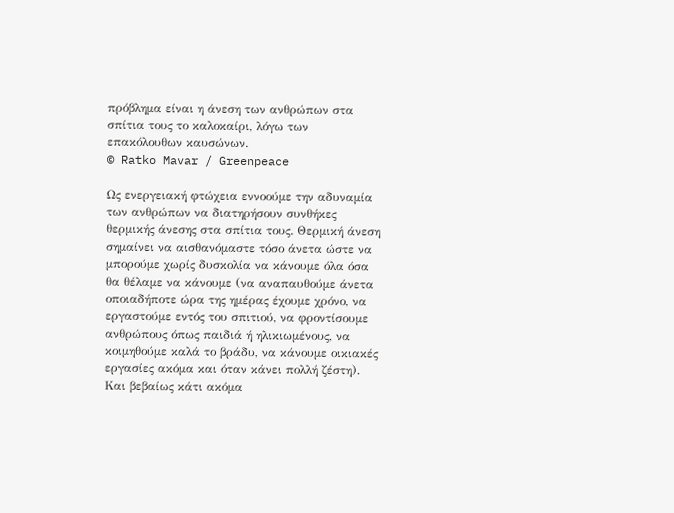πρόβλημα είναι η άνεση των ανθρώπων στα σπίτια τους το καλοκαίρι, λόγω των επακόλουθων καυσώνων.
© Ratko Mavar / Greenpeace

Ως ενεργειακή φτώχεια εννοούμε την αδυναμία των ανθρώπων να διατηρήσουν συνθήκες θερμικής άνεσης στα σπίτια τους. Θερμική άνεση σημαίνει να αισθανόμαστε τόσο άνετα ώστε να μπορούμε χωρίς δυσκολία να κάνουμε όλα όσα θα θέλαμε να κάνουμε (να αναπαυθούμε άνετα οποιαδήποτε ώρα της ημέρας έχουμε χρόνο, να εργαστούμε εντός του σπιτιού, να φροντίσουμε ανθρώπους όπως παιδιά ή ηλικιωμένους, να κοιμηθούμε καλά το βράδυ, να κάνουμε οικιακές εργασίες ακόμα και όταν κάνει πολλή ζέστη). Και βεβαίως κάτι ακόμα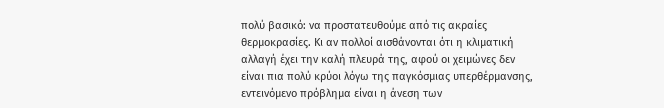πολύ βασικό: να προστατευθούμε από τις ακραίες θερμοκρασίες. Κι αν πολλοί αισθάνονται ότι η κλιματική αλλαγή έχει την καλή πλευρά της, αφού οι χειμώνες δεν είναι πια πολύ κρύοι λόγω της παγκόσμιας υπερθέρμανσης, εντεινόμενο πρόβλημα είναι η άνεση των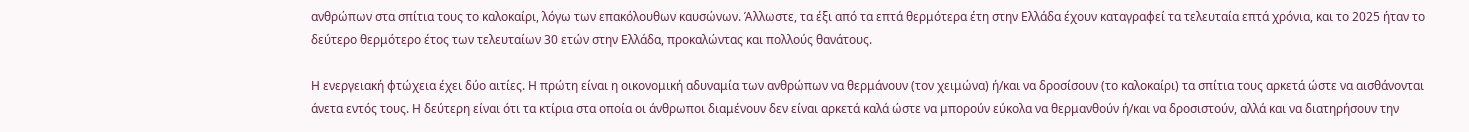ανθρώπων στα σπίτια τους το καλοκαίρι, λόγω των επακόλουθων καυσώνων. Άλλωστε, τα έξι από τα επτά θερμότερα έτη στην Ελλάδα έχουν καταγραφεί τα τελευταία επτά χρόνια, και το 2025 ήταν το δεύτερο θερμότερο έτος των τελευταίων 30 ετών στην Ελλάδα, προκαλώντας και πολλούς θανάτους.

Η ενεργειακή φτώχεια έχει δύο αιτίες. Η πρώτη είναι η οικονομική αδυναμία των ανθρώπων να θερμάνουν (τον χειμώνα) ή/και να δροσίσουν (το καλοκαίρι) τα σπίτια τους αρκετά ώστε να αισθάνονται άνετα εντός τους. Η δεύτερη είναι ότι τα κτίρια στα οποία οι άνθρωποι διαμένουν δεν είναι αρκετά καλά ώστε να μπορούν εύκολα να θερμανθούν ή/και να δροσιστούν, αλλά και να διατηρήσουν την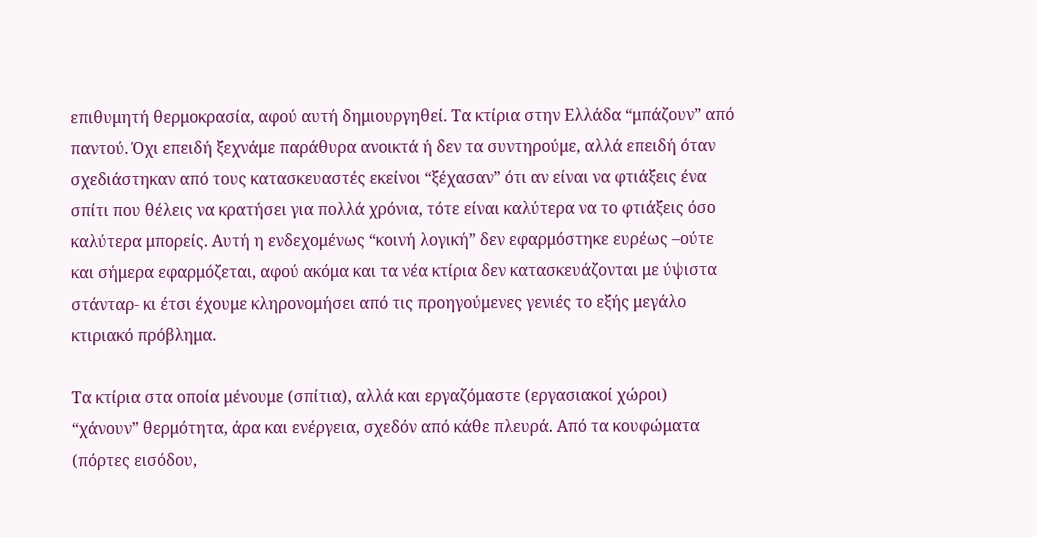επιθυμητή θερμοκρασία, αφού αυτή δημιουργηθεί. Τα κτίρια στην Ελλάδα “μπάζουν” από παντού. Όχι επειδή ξεχνάμε παράθυρα ανοικτά ή δεν τα συντηρούμε, αλλά επειδή όταν σχεδιάστηκαν από τους κατασκευαστές εκείνοι “ξέχασαν” ότι αν είναι να φτιάξεις ένα σπίτι που θέλεις να κρατήσει για πολλά χρόνια, τότε είναι καλύτερα να το φτιάξεις όσο καλύτερα μπορείς. Αυτή η ενδεχομένως “κοινή λογική” δεν εφαρμόστηκε ευρέως –ούτε και σήμερα εφαρμόζεται, αφού ακόμα και τα νέα κτίρια δεν κατασκευάζονται με ύψιστα στάνταρ- κι έτσι έχουμε κληρονομήσει από τις προηγούμενες γενιές το εξής μεγάλο κτιριακό πρόβλημα.

Τα κτίρια στα οποία μένουμε (σπίτια), αλλά και εργαζόμαστε (εργασιακοί χώροι) “χάνουν” θερμότητα, άρα και ενέργεια, σχεδόν από κάθε πλευρά. Από τα κουφώματα (πόρτες εισόδου,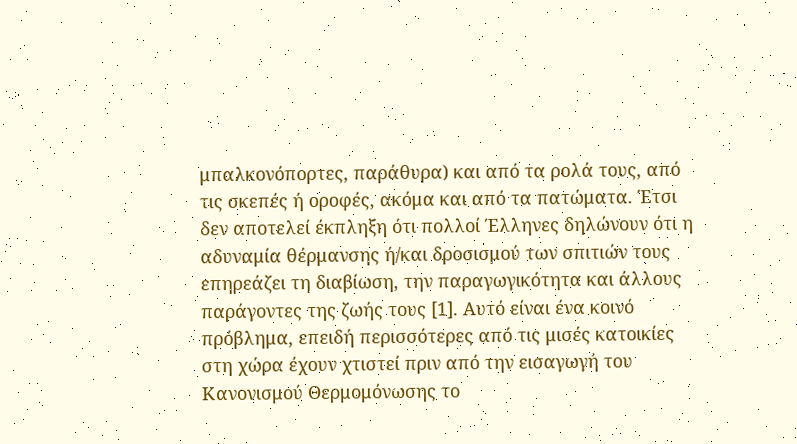μπαλκονόπορτες, παράθυρα) και από τα ρολά τους, από τις σκεπές ή οροφές, ακόμα και από τα πατώματα. Έτσι δεν αποτελεί έκπληξη ότι πολλοί Έλληνες δηλώνουν ότι η αδυναμία θέρμανσης ή/και δροσισμού των σπιτιών τους επηρεάζει τη διαβίωση, την παραγωγικότητα και άλλους παράγοντες της ζωής τους [1]. Αυτό είναι ένα κοινό πρόβλημα, επειδή περισσότερες από τις μισές κατοικίες στη χώρα έχουν χτιστεί πριν από την εισαγωγή του Κανονισμού Θερμομόνωσης το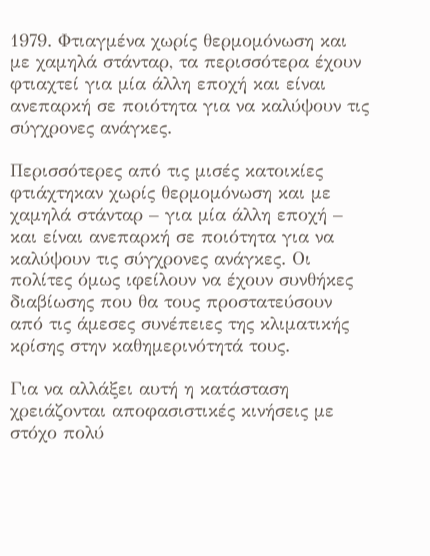1979. Φτιαγμένα χωρίς θερμομόνωση και με χαμηλά στάνταρ, τα περισσότερα έχουν φτιαχτεί για μία άλλη εποχή και είναι ανεπαρκή σε ποιότητα για να καλύψουν τις σύγχρονες ανάγκες.

Περισσότερες από τις μισές κατοικίες φτιάχτηκαν χωρίς θερμομόνωση και με χαμηλά στάνταρ – για μία άλλη εποχή – και είναι ανεπαρκή σε ποιότητα για να καλύψουν τις σύγχρονες ανάγκες. Οι πολίτες όμως ιφείλουν να έχουν συνθήκες διαβίωσης που θα τους προστατεύσουν από τις άμεσες συνέπειες της κλιματικής κρίσης στην καθημερινότητά τους.

Για να αλλάξει αυτή η κατάσταση χρειάζονται αποφασιστικές κινήσεις με στόχο πολύ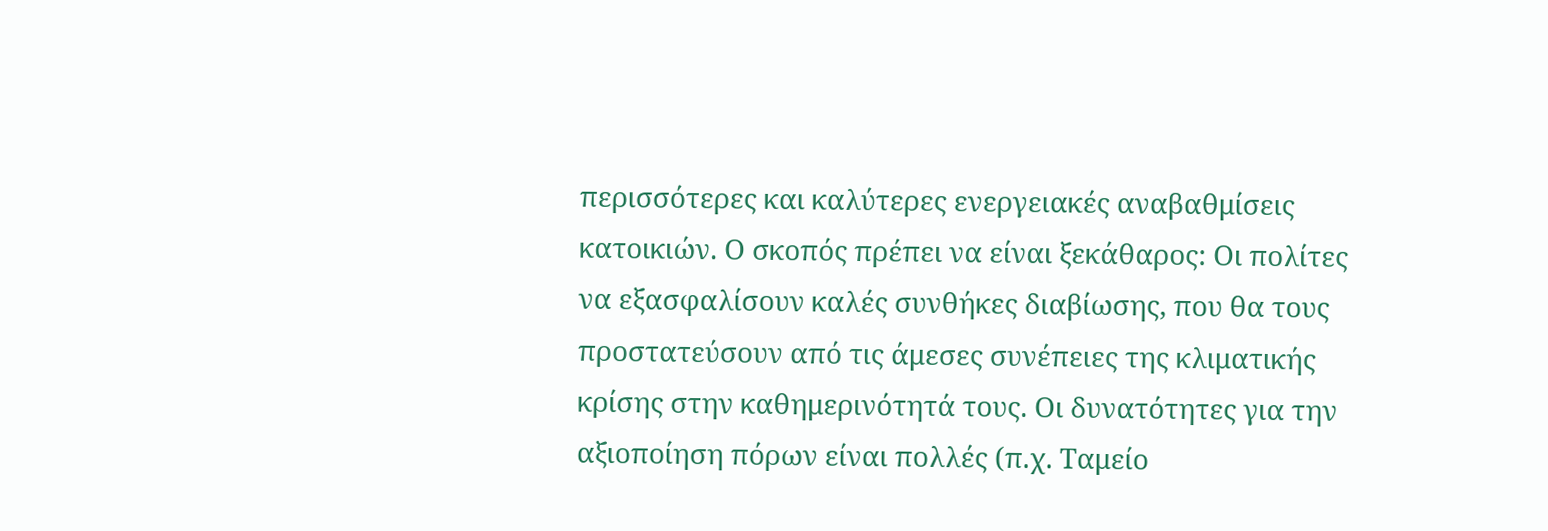περισσότερες και καλύτερες ενεργειακές αναβαθμίσεις κατοικιών. Ο σκοπός πρέπει να είναι ξεκάθαρος: Οι πολίτες να εξασφαλίσουν καλές συνθήκες διαβίωσης, που θα τους προστατεύσουν από τις άμεσες συνέπειες της κλιματικής κρίσης στην καθημερινότητά τους. Οι δυνατότητες για την αξιοποίηση πόρων είναι πολλές (π.χ. Ταμείο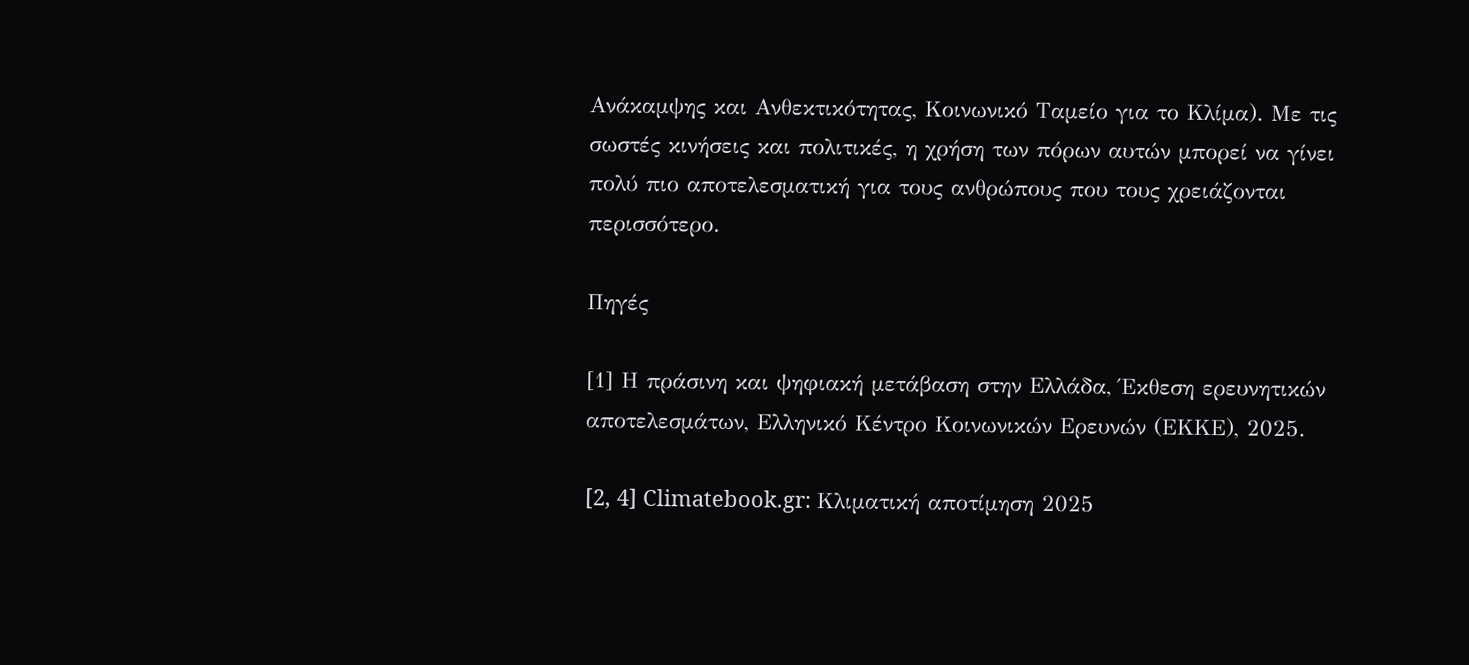Ανάκαμψης και Ανθεκτικότητας, Κοινωνικό Ταμείο για το Κλίμα). Με τις σωστές κινήσεις και πολιτικές, η χρήση των πόρων αυτών μπορεί να γίνει πολύ πιο αποτελεσματική για τους ανθρώπους που τους χρειάζονται περισσότερο.

Πηγές

[1] Η πράσινη και ψηφιακή μετάβαση στην Ελλάδα, Έκθεση ερευνητικών αποτελεσμάτων, Ελληνικό Κέντρο Κοινωνικών Ερευνών (ΕΚΚΕ), 2025.

[2, 4] Climatebook.gr: Κλιματική αποτίμηση 2025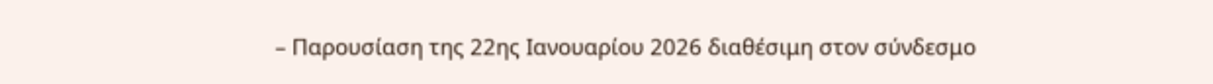– Παρουσίαση της 22ης Ιανουαρίου 2026 διαθέσιμη στον σύνδεσμο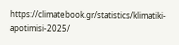https://climatebook.gr/statistics/klimatiki-apotimisi-2025/